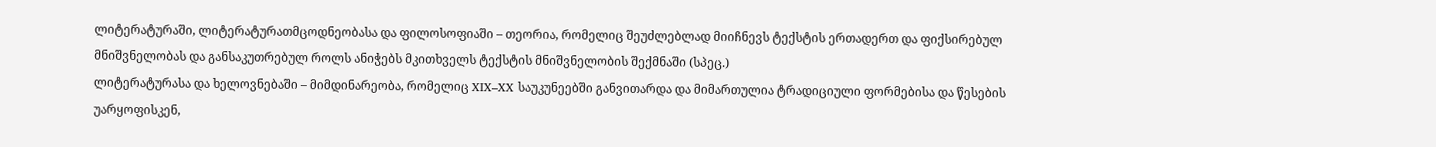ლიტერატურაში, ლიტერატურათმცოდნეობასა და ფილოსოფიაში – თეორია, რომელიც შეუძლებლად მიიჩნევს ტექსტის ერთადერთ და ფიქსირებულ მნიშვნელობას და განსაკუთრებულ როლს ანიჭებს მკითხველს ტექსტის მნიშვნელობის შექმნაში (სპეც.)
ლიტერატურასა და ხელოვნებაში – მიმდინარეობა, რომელიც XIX–XX საუკუნეებში განვითარდა და მიმართულია ტრადიციული ფორმებისა და წესების უარყოფისკენ,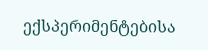ექსპერიმენტებისა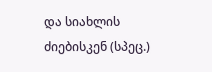და სიახლის ძიებისკენ (სპეც.)